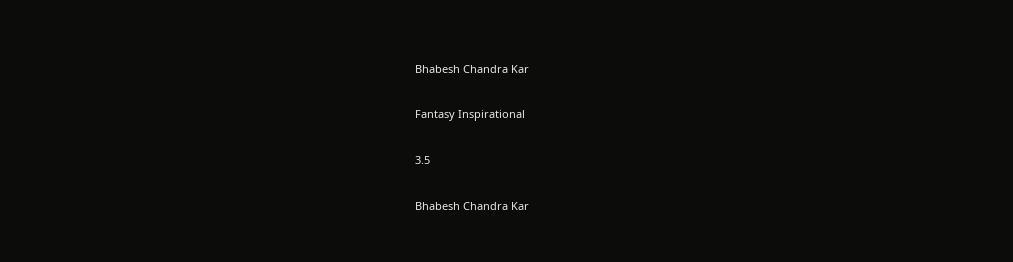Bhabesh Chandra Kar

Fantasy Inspirational

3.5

Bhabesh Chandra Kar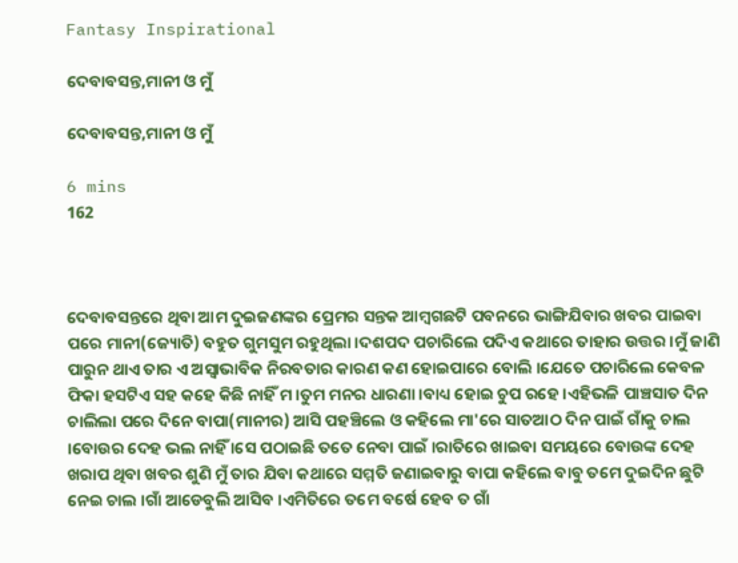Fantasy Inspirational

ଦେବାବସନ୍ତ,ମାନୀ ଓ ମୁଁ

ଦେବାବସନ୍ତ,ମାନୀ ଓ ମୁଁ

6 mins
162



ଦେବାବସନ୍ତରେ ଥିବା ଆମ ଦୁଇଜଣଙ୍କର ପ୍ରେମର ସନ୍ତକ ଆମ୍ବଗଛଟି ପବନରେ ଭାଙ୍ଗିଯିବାର ଖବର ପାଇବା ପରେ ମାନୀ(ଜ୍ୟୋତି) ବହୁତ ଗୁମସୁମ ରହୁଥିଲା ।ଦଶପଦ ପଚାରିଲେ ପଦିଏ କଥାରେ ତାହାର ଉତ୍ତର ।ମୁଁ ଜାଣି ପାରୁନ ଥାଏ ତାର ଏ ଅସ୍ବାଭାବିକ ନିରବତାର କାରଣ କଣ ହୋଇପାରେ ବୋଲି ।ଯେତେ ପଚାରିଲେ କେବଳ ଫିକା ହସଟିଏ ସହ କହେ କିଛି ନାହିଁ ମ ।ତୁମ ମନର ଧାରଣା ।ବାଧ୍ୟ ହୋଇ ଚୁପ ରହେ ।ଏହିଭଳି ପାଞ୍ଚସାତ ଦିନ ଚାଲିଲା ପରେ ଦିନେ ବାପା(ମାନୀର) ଆସି ପହଞ୍ଚିଲେ ଓ କହିଲେ ମା'ରେ ସାତଆଠ ଦିନ ପାଇଁ ଗାଁକୁ ଚାଲ ।ବୋଉର ଦେହ ଭଲ ନାହିଁ ।ସେ ପଠାଇଛି ତତେ ନେବା ପାଇଁ ।ରାତିରେ ଖାଇବା ସମୟରେ ବୋଉଙ୍କ ଦେହ ଖରାପ ଥିବା ଖବର ଶୁଣି ମୁଁ ତାର ଯିବା କଥାରେ ସମ୍ମତି ଜଣାଇବାରୁ ବାପା କହିଲେ ବାବୁ ତମେ ଦୁଇଦିନ ଛୁଟି ନେଇ ଚାଲ ।ଗାଁ ଆଡେବୁଲି ଆସିବ ।ଏମିତିରେ ତମେ ବର୍ଷେ ହେବ ତ ଗାଁ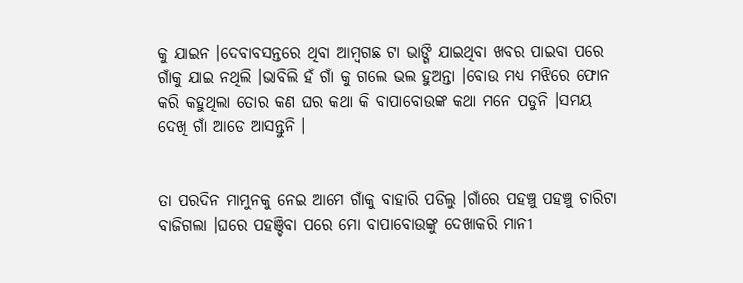କୁ ଯାଇନ ।ଦେବାବସନ୍ତରେ ଥିବା ଆମ୍ବଗଛ ଟା ଭାଙ୍ଗି ଯାଇଥିବା ଖବର ପାଇବା ପରେ ଗାଁକୁ ଯାଇ ନଥିଲି ।ଭାବିଲି ହଁ ଗାଁ କୁ ଗଲେ ଭଲ ହୁଅନ୍ତା ।ବୋଉ ମଧ୍ୟ ମଝିରେ ଫୋନ କରି କହୁଥିଲା ତୋର କଣ ଘର କଥା କି ବାପାବୋଉଙ୍କ କଥା ମନେ ପଡୁନି ।ସମୟ ଦେଖି ଗାଁ ଆଡେ ଆସନ୍ତୁନି ।


ତା ପରଦିନ ମାମୁନକୁ ନେଇ ଆମେ ଗାଁକୁ ବାହାରି ପଡିଲୁ ।ଗାଁରେ ପହଞ୍ଚୁ ପହଞ୍ଚୁ ଚାରିଟା ବାଜିଗଲା ।ଘରେ ପହଞ୍ଚିବା ପରେ ମୋ ବାପାବୋଉଙ୍କୁ ଦେଖାକରି ମାନୀ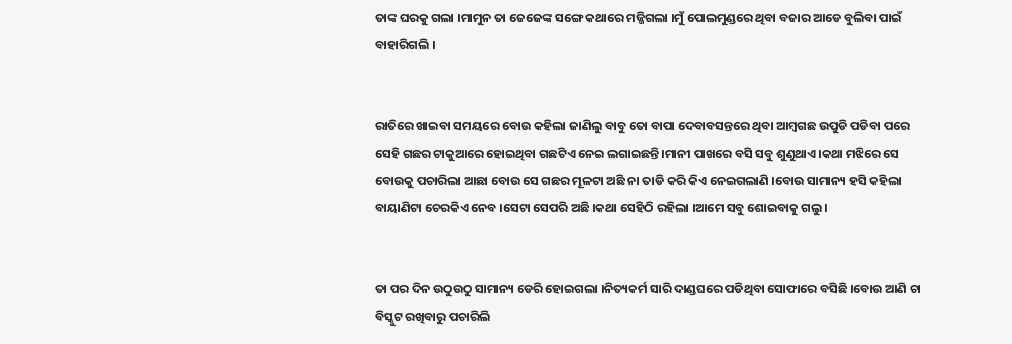ତାଙ୍କ ଘରକୁ ଗଲା ।ମାମୁନ ତା ଜେଜେଙ୍କ ସଙ୍ଗେ କଥାରେ ମଜ୍ଜିଗଲା ।ମୁଁ ପୋଲମୁଣ୍ଡରେ ଥିବା ବଜାର ଆଡେ ବୁଲିବା ପାଇଁ ବାହାରିଗଲି ।


ରାତିରେ ଖାଇବା ସମୟରେ ବୋଉ କହିଲା ଜାଣିଲୁ ବାବୁ ତୋ ବାପା ଦେବାବସନ୍ତରେ ଥିବା ଆମ୍ବଗଛ ଉପୁଡି ପଡିବା ପରେ ସେହି ଗଛର ଟାକୁଆରେ ହୋଇଥିବା ଗଛଟିଏ ନେଇ ଲଗାଇଛନ୍ତି ।ମାନୀ ପାଖରେ ବସି ସବୁ ଶୁଣୁଥାଏ ।କଥା ମଝିରେ ସେ ବୋଉକୁ ପଚାରିଲା ଆଛା ବୋଉ ସେ ଗଛର ମୂଳଟା ଅଛି ନା ତାଡି କରି କିଏ ନେଇଗଲାଣି ।ବୋଉ ସାମାନ୍ୟ ହସି କହିଲା ବାୟାଣିଟା ଚେରକିଏ ନେବ ।ସେଟା ସେପରି ଅଛି ।କଥା ସେହିଠି ରହିଲା ।ଆମେ ସବୁ ଶୋଇବାକୁ ଗଲୁ ।


ତା ପର ଦିନ ଉଠୁଉଠୁ ସାମାନ୍ୟ ଡେରି ହୋଇଗଲା ।ନିତ୍ୟକର୍ମ ସାରି ଦାଣ୍ଡଘରେ ପଡିଥିବା ସୋଫାରେ ବସିଛି ।ବୋଉ ଆଣି ଚା ବିସ୍କୁଟ ରଖିବାରୁ ପଚାରିଲି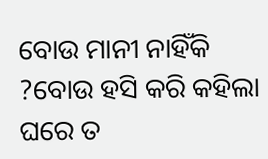ବୋଉ ମାନୀ ନାହିଁକି ?ବୋଉ ହସି କରି କହିଲା ଘରେ ତ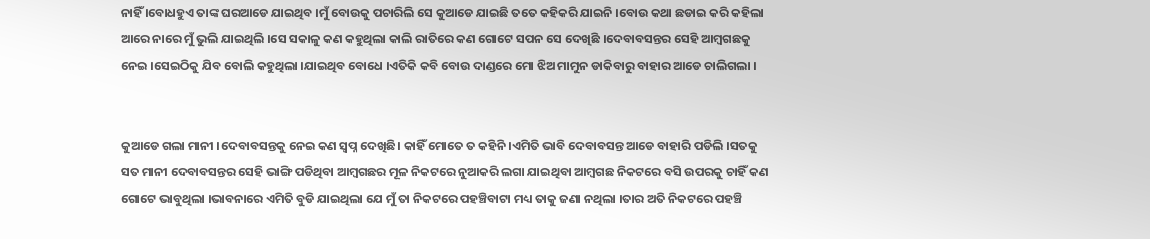ନାହିଁ ।ବୋଧହୁଏ ତାଙ୍କ ଘରଆଡେ ଯାଇଥିବ ।ମୁଁ ବୋଉକୁ ପଚାରିଲି ସେ କୁଆଡେ ଯାଇଛି ତତେ କହିକରି ଯାଇନି ।ବୋଉ କଥା ଛଡାଇ କରି କହିଲା ଆରେ ନାରେ ମୁଁ ଭୁଲି ଯାଇଥିଲି ।ସେ ସକାଳୁ କଣ କହୁଥିଲା କାଲି ରାତିରେ କଣ ଗୋଟେ ସପନ ସେ ଦେଖିଛି ।ଦେବାବସନ୍ତର ସେହି ଆମ୍ବଗଛକୁ ନେଇ ।ସେଇଠିକୁ ଯିବ ବୋଲି କହୁଥିଲା ।ଯାଇଥିବ ବୋଧେ ।ଏତିକି କବି ବୋଉ ଦାଣ୍ଡରେ ମୋ ଝିଅ ମାମୁନ ଡାକିବାରୁ ବାହାର ଆଡେ ଚାଲିଗଲା ।


କୁଆଡେ ଗଲା ମାନୀ ।ଦେବାବସନ୍ତକୁ ନେଇ କଣ ସ୍ବପ୍ନ ଦେଖିଛି। କାହିଁ ମୋତେ ତ କହିନି ।ଏମିତି ଭାବି ଦେବାବସନ୍ତ ଆଡେ ବାହାରି ପଡିଲି ।ସତକୁ ସତ ମାନୀ ଦେବାବସନ୍ତର ସେହି ଭାଙ୍ଗି ପଡିଥିବା ଆମ୍ବଗଛର ମୂଳ ନିକଟରେ ନୁଆକରି ଲଗା ଯାଇଥିବା ଆମ୍ବଗଛ ନିକଟରେ ବସି ଉପରକୁ ଚାହିଁ କଣ ଗୋଟେ ଭାବୁଥିଲା ।ଭାବନାରେ ଏମିତି ବୁଡି ଯାଇଥିଲା ଯେ ମୁଁ ତା ନିକଟରେ ପହଞ୍ଚିବାଟା ମଧ୍ୟ ତାକୁ ଜଣା ନଥିଲା ।ତାର ଅତି ନିକଟରେ ପହଞ୍ଚି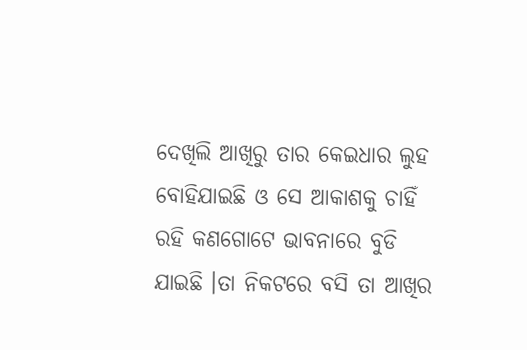ଦେଖିଲି ଆଖିରୁ ତାର କେଇଧାର ଲୁହ ବୋହିଯାଇଛି ଓ ସେ ଆକାଶକୁ ଚାହିଁ ରହି କଣଗୋଟେ ଭାବନାରେ ବୁଡି ଯାଇଛି ।ତା ନିକଟରେ ବସି ତା ଆଖିର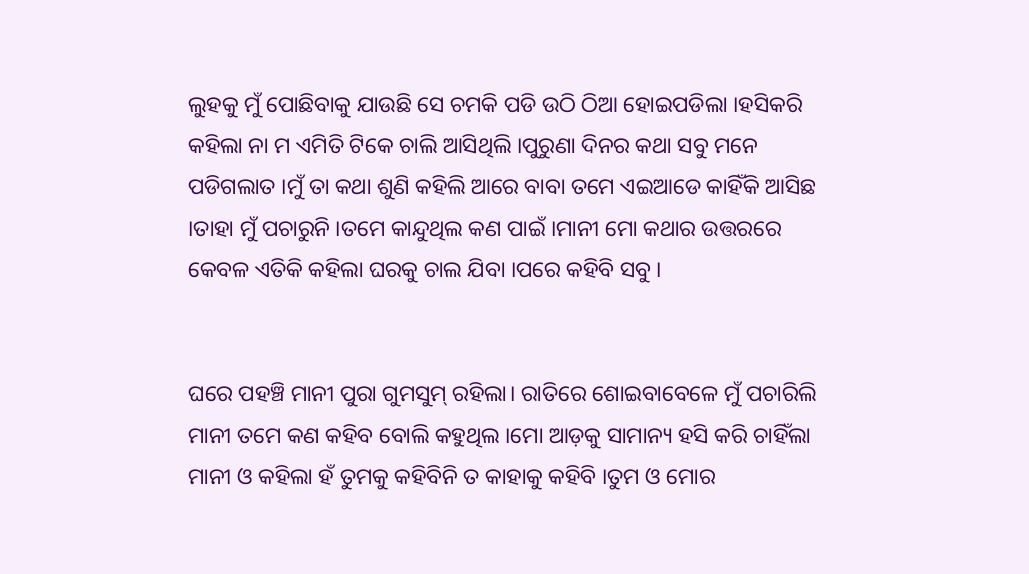ଲୁହକୁ ମୁଁ ପୋଛିବାକୁ ଯାଉଛି ସେ ଚମକି ପଡି ଉଠି ଠିଆ ହୋଇପଡିଲା ।ହସିକରି କହିଲା ନା ମ ଏମିତି ଟିକେ ଚାଲି ଆସିଥିଲି ।ପୁରୁଣା ଦିନର କଥା ସବୁ ମନେ ପଡିଗଲାତ ।ମୁଁ ତା କଥା ଶୁଣି କହିଲି ଆରେ ବାବା ତମେ ଏଇଆଡେ କାହିଁକି ଆସିଛ ।ତାହା ମୁଁ ପଚାରୁନି ।ତମେ କାନ୍ଦୁଥିଲ କଣ ପାଇଁ ।ମାନୀ ମୋ କଥାର ଉତ୍ତରରେ କେବଳ ଏତିକି କହିଲା ଘରକୁ ଚାଲ ଯିବା ।ପରେ କହିବି ସବୁ ।


ଘରେ ପହଞ୍ଚି ମାନୀ ପୁରା ଗୁମସୁମ୍ ରହିଲା। ରାତିରେ ଶୋଇବାବେଳେ ମୁଁ ପଚାରିଲି ମାନୀ ତମେ କଣ କହିବ ବୋଲି କହୁଥିଲ ।ମୋ ଆଡ଼କୁ ସାମାନ୍ୟ ହସି କରି ଚାହିଁଲା ମାନୀ ଓ କହିଲା ହଁ ତୁମକୁ କହିବିନି ତ କାହାକୁ କହିବି ।ତୁମ ଓ ମୋର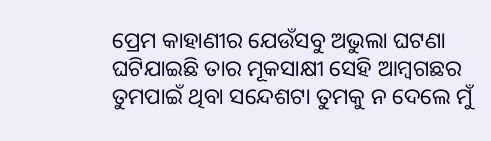ପ୍ରେମ କାହାଣୀର ଯେଉଁସବୁ ଅଭୁଲା ଘଟଣା ଘଟିଯାଇଛି ତାର ମୂକସାକ୍ଷୀ ସେହି ଆମ୍ବଗଛର ତୁମପାଇଁ ଥିବା ସନ୍ଦେଶଟା ତୁମକୁ ନ ଦେଲେ ମୁଁ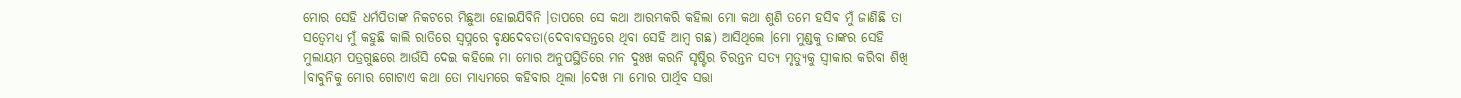ମୋର ସେହି ଧର୍ମପିତାଙ୍କ ନିକଟରେ ମିଛୁଆ ହୋଇଯିବିନି ।ତାପରେ ସେ କଥା ଆରମ୍ଭକରି କହିଲା ମୋ କଥା ଶୁଣି ତମେ ହସିଵ ମୁଁ ଜାଣିଛି ତା ସତ୍ବେମଧ୍ୟ ମୁଁ କହୁଛି କାଲି ରାତିରେ ସ୍ବପ୍ନରେ ଵୃକ୍ଷଦେବତା(ଦେବାବସନ୍ତରେ ଥିବା ସେହି ଆମ୍ବ ଗଛ) ଆସିଥିଲେ ।ମୋ ମୁଣ୍ଡକୁ ତାଙ୍କର ସେହି ମୁଲାୟମ ପତ୍ରଗୁଛରେ ଆଉଁସି ଦେଇ କହିଲେ ମା ମୋର ଅନୁପସ୍ଥିତିରେ ମନ ଦୁଃଖ କରନି ସୃଷ୍ଟିର ଚିରନ୍ତନ ସତ୍ୟ ମୃତ୍ୟୁକୁ ସ୍ବୀକାର କରିବା ଶିଖି ।ବାଵୁନିକୁ ମୋର ଗୋଟାଏ କଥା ତୋ ମାଧ୍ୟମରେ କହିବାର ଥିଲା ।ଦେଖ ମା ମୋର ପାର୍ଥିବ ସତ୍ତା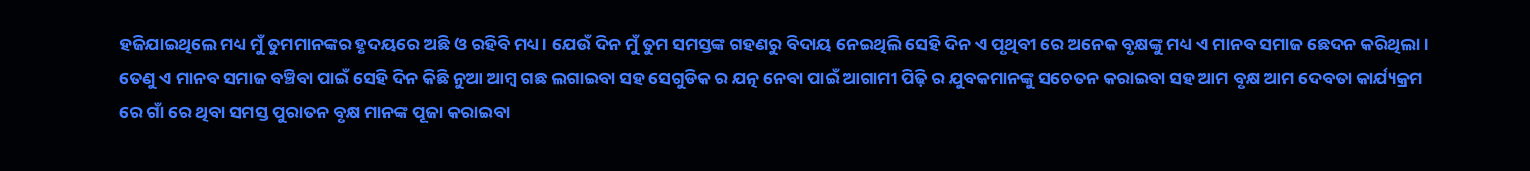ହଜିଯାଇଥିଲେ ମଧ୍ୟ ମୁଁ ତୁମମାନଙ୍କର ହୃଦୟରେ ଅଛି ଓ ରହିବି ମଧ୍ୟ। ଯେଉଁ ଦିନ ମୁଁ ତୁମ ସମସ୍ତଙ୍କ ଗହଣରୁ ବିଦାୟ ନେଇଥିଲି ସେହି ଦିନ ଏ ପୃଥିବୀ ରେ ଅନେକ ବୃକ୍ଷଙ୍କୁ ମଧ୍ୟ ଏ ମାନବ ସମାଜ ଛେଦନ କରିଥିଲା। ତେଣୁ ଏ ମାନବ ସମାଜ ବଞ୍ଚିବା ପାଇଁ ସେହି ଦିନ କିଛି ନୁଆ ଆମ୍ବ ଗଛ ଲଗାଇବା ସହ ସେଗୁଡିକ ର ଯତ୍ନ ନେବା ପାଇଁ ଆଗାମୀ ପିଢ଼ି ର ଯୁବକମାନଙ୍କୁ ସଚେତନ କରାଇବା ସହ ଆମ ବୃକ୍ଷ ଆମ ଦେବତା କାର୍ଯ୍ୟକ୍ରମ ରେ ଗାଁ ରେ ଥିବା ସମସ୍ତ ପୁରାତନ ବୃକ୍ଷ ମାନଙ୍କ ପୂଜା କରାଇବା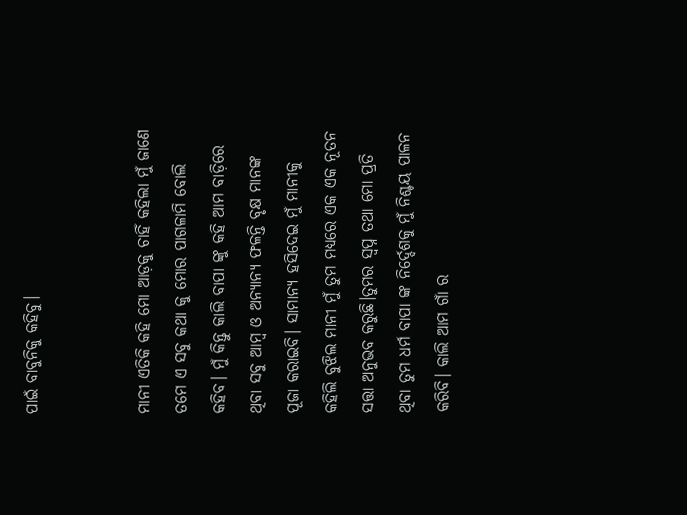ପାଇଁ ବାବୁନିକୁ କହିବୁ।


ମାନୀ ଏତିକି କହି ମୋ ଆଡ଼କୁ ଚାହିଁ କହିଲା ମୁଁ ଜାଣେ ତମେ ଏ ସବୁ କଥା କୁ ମୋର ପାଗଳାମି ବୋଲି କହିବ। ମୁଁ କିନ୍ତୁ କାଲି ବାପା ଙ୍କୁ କହି ଆମ ବାଡ଼ିରେ ଥିବା ସବୁ ଆମ୍ବ ଓ ଅନ୍ୟାନ୍ୟ ଫଳନ୍ତି ବୃକ୍ଷ ମାନଙ୍କ ପୂଜା କରାଇବି। ସାମାନ୍ୟ ହସିଦେଇ ମୁଁ ମାନୀକୁ କହିଲି ବୁଝିଲ ମାନୀ ମୁଁ ତୁମ ମଧ୍ୟରେ ଏକ ଏକ ନୂତନ ସତ୍ତା ଅନୁଭବ କରୁଛି।ତୁମର ସ୍ଵପ୍ନ ତଥା ମୋ ପ୍ରତି ଥିବା ତୁମ ଧର୍ମ ବାପା ଙ୍କ ନିର୍ଦ୍ଦେଶକୁ ମୁଁ ନିଶ୍ଚୟ ପାଳନ କରିବି। କାଲି ଆମ ଗାଁ ର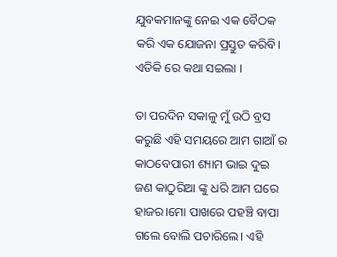ଯୁବକମାନଙ୍କୁ ନେଇ ଏକ ବୈଠକ କରି ଏକ ଯୋଜନା ପ୍ରସ୍ତୁତ କରିବି। ଏତିକି ରେ କଥା ସଇଲା ।

ତା ପରଦିନ ସକାଳୁ ମୁଁ ଉଠି ବ୍ରସ କରୁଛି ଏହି ସମୟରେ ଆମ ଗାଆଁ ର କାଠବେପାରୀ ଶ୍ୟାମ ଭାଇ ଦୁଇ ଜଣ କାଠୁରିଆ ଙ୍କୁ ଧରି ଆମ ଘରେ ହାଜର।ମୋ ପାଖରେ ପହଞ୍ଚି ବାପା ଗଲେ ବୋଲି ପଚାରିଲେ। ଏହି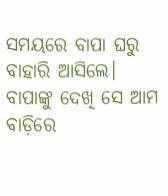ସମୟରେ ବାପା ଘରୁ ବାହାରି ଆସିଲେ। ବାପାଙ୍କୁ ଦେଖି ସେ ଆମ ବାଡ଼ିରେ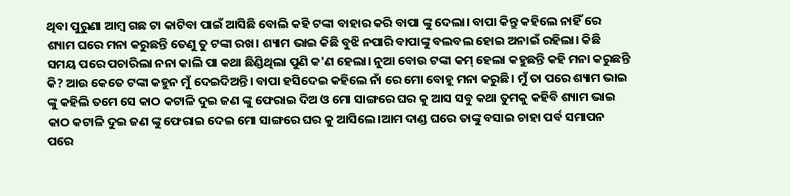ଥିବା ପୁରୁଣା ଆମ୍ବ ଗଛ ଟା କାଟିବା ପାଇଁ ଆସିଛି ବୋଲି କହି ଟଙ୍କା ବାହାର କରି ବାପା ଙ୍କୁ ଦେଲା। ବାପା କିନ୍ତୁ କହିଲେ ନାହିଁ ରେ ଶ୍ୟାମ ଘରେ ମନା କରୁଛନ୍ତି ତେଣୁ ତୁ ଟଙ୍କା ରଖ। ଶ୍ୟାମ ଭାଇ କିଛି ବୁଝି ନପାରି ବାପାଙ୍କୁ ବଲବଲ ହୋଇ ଅନାଇଁ ରହିଲା। କିଛି ସମୟ ପରେ ପଚାରିଲା ନନା କାଲି ପା କଥା ଛିଣ୍ଡିଥିଲା ପୁଣି କ'ଣ ହେଲା। ନୁଆ ବୋଉ ଟଙ୍କା କମ୍ ହେଲା କହୁଛନ୍ତି କହି ମନା କରୁଛନ୍ତି କି? ଆଉ କେତେ ଟଙ୍କା କହୁନ ମୁଁ ଦେଇଦିଅନ୍ତି। ବାପା ହସିଦେଇ କହିଲେ ନାଁ ରେ ମୋ ବୋହୂ ମନା କରୁଛି। ମୁଁ ତା ପରେ ଶ୍ୟାମ ଭାଇ ଙ୍କୁ କହିଲି ତମେ ସେ କାଠ କଟାଳି ଦୁଇ ଜଣ ଙ୍କୁ ଫେରାଇ ଦିଅ ଓ ମୋ ସାଙ୍ଗରେ ଘର କୁ ଆସ ସବୁ କଥା ତୁମକୁ କହିବି ଶ୍ୟାମ ଭାଇ କାଠ କଟାଳି ଦୁଇ ଜଣ ଙ୍କୁ ଫେରାଇ ଦେଇ ମୋ ସାଙ୍ଗରେ ଘର କୁ ଆସିଲେ।ଆମ ଦାଣ୍ଡ ଘରେ ତାଙ୍କୁ ବସାଇ ଚାହା ପର୍ବ ସମାପନ ପରେ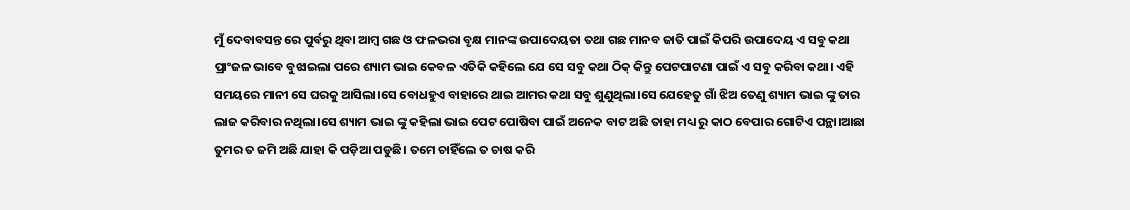ମୁଁ ଦେବାବସନ୍ତ ରେ ପୁର୍ବରୁ ଥିବା ଆମ୍ବ ଗଛ ଓ ଫଳଭରା ବୃକ୍ଷ ମାନଙ୍କ ଉପାଦେୟତା ତଥା ଗଛ ମାନବ ଜାତି ପାଇଁ କିପରି ଉପାଦେୟ ଏ ସବୁ କଥା ପ୍ରାଂଜଳ ଭାବେ ବୁଝାଇଲା ପରେ ଶ୍ୟାମ ଭାଇ କେବଳ ଏତିକି କହିଲେ ଯେ ସେ ସବୁ କଥା ଠିକ୍ କିନ୍ତୁ ପେଟପାଟଣା ପାଇଁ ଏ ସବୁ କରିବା କଥା। ଏହି ସମୟରେ ମାନୀ ସେ ଘରକୁ ଆସିଲା।ସେ ବୋଧହୁଏ ବାହାରେ ଥାଇ ଆମର କଥା ସବୁ ଶୁଣୁଥିଲା।ସେ ଯେହେତୁ ଗାଁ ଝିଅ ତେଣୁ ଶ୍ୟାମ ଭାଇ ଙ୍କୁ ତାର ଲାଜ କରିବାର ନଥିଲା।ସେ ଶ୍ୟାମ ଭାଇ ଙ୍କୁ କହିଲା ଭାଇ ପେଟ ପୋଷିବା ପାଇଁ ଅନେକ ବାଟ ଅଛି ତାହା ମଧ୍ୟ ରୁ କାଠ ବେପାର ଗୋଟିଏ ପନ୍ଥା।ଆଛା ତୁମର ତ ଜମି ଅଛି ଯାହା କି ପଡ଼ିଆ ପଡୁଛି। ତମେ ଚାହିଁଲେ ତ ଚାଷ କରି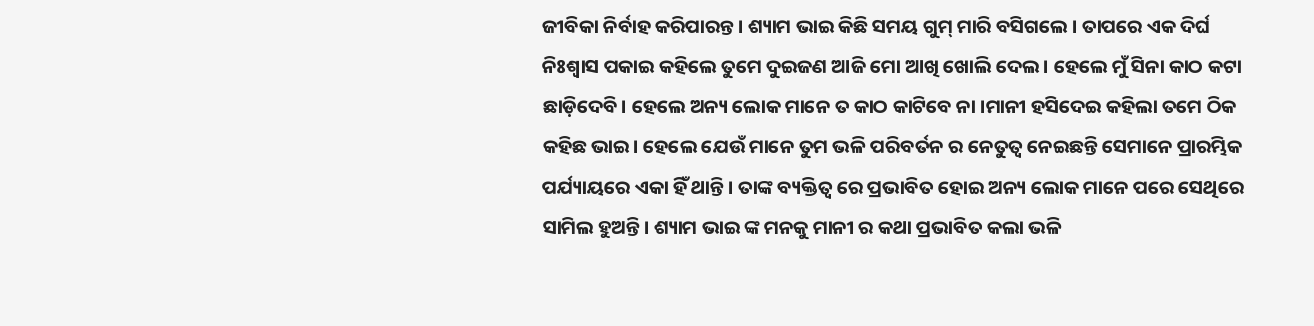ଜୀବିକା ନିର୍ବାହ କରିପାରନ୍ତ। ଶ୍ୟାମ ଭାଇ କିଛି ସମୟ ଗୁମ୍ ମାରି ବସିଗଲେ । ତାପରେ ଏକ ଦିର୍ଘ ନିଃଶ୍ବାସ ପକାଇ କହିଲେ ତୁମେ ଦୁଇଜଣ ଆଜି ମୋ ଆଖି ଖୋଲି ଦେଲ। ହେଲେ ମୁଁ ସିନା କାଠ କଟା ଛାଡ଼ିଦେବି। ହେଲେ ଅନ୍ୟ ଲୋକ ମାନେ ତ କାଠ କାଟିବେ ନା ।ମାନୀ ହସିଦେଇ କହିଲା ତମେ ଠିକ କହିଛ ଭାଇ। ହେଲେ ଯେଉଁ ମାନେ ତୁମ ଭଳି ପରିବର୍ତନ ର ନେତୁତ୍ବ ନେଇଛନ୍ତି ସେମାନେ ପ୍ରାରମ୍ଭିକ ପର୍ଯ୍ୟାୟରେ ଏକା ହିଁ ଥାନ୍ତି। ତାଙ୍କ ବ୍ୟକ୍ତିତ୍ଵ ରେ ପ୍ରଭାବିତ ହୋଇ ଅନ୍ୟ ଲୋକ ମାନେ ପରେ ସେଥିରେ ସାମିଲ ହୁଅନ୍ତି। ଶ୍ୟାମ ଭାଇ ଙ୍କ ମନକୁ ମାନୀ ର କଥା ପ୍ରଭାବିତ କଲା ଭଳି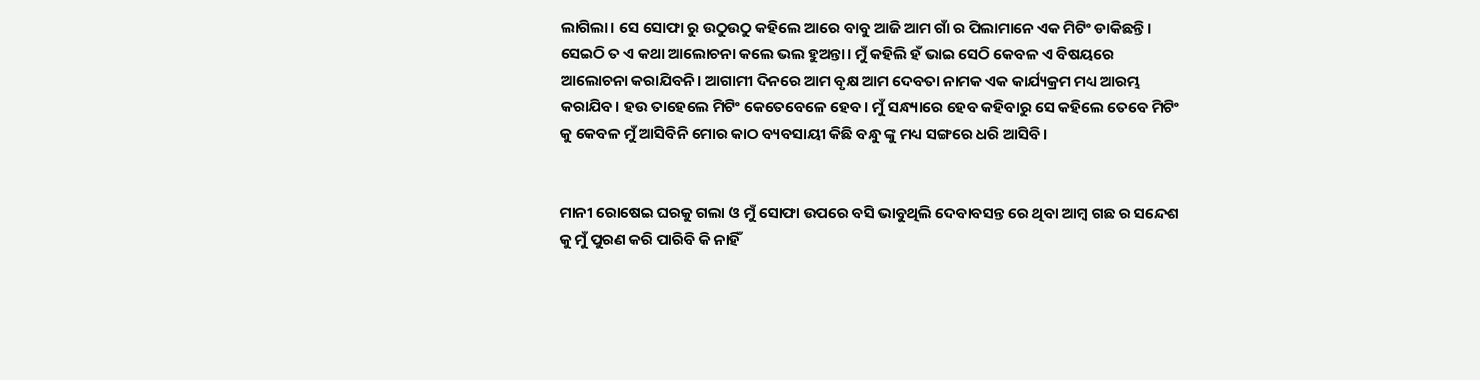ଲାଗିଲା। ସେ ସୋଫା ରୁ ଉଠୁଉଠୁ କହିଲେ ଆରେ ବାବୁ ଆଜି ଆମ ଗାଁ ର ପିଲାମାନେ ଏକ ମିଟିଂ ଡାକିଛନ୍ତି। ସେଇଠି ତ ଏ କଥା ଆଲୋଚନା କଲେ ଭଲ ହୁଅନ୍ତା। ମୁଁ କହିଲି ହଁ ଭାଇ ସେଠି କେବଳ ଏ ବିଷୟରେ ଆଲୋଚନା କରାଯିବନି। ଆଗାମୀ ଦିନରେ ଆମ ବୃକ୍ଷ ଆମ ଦେବତା ନାମକ ଏକ କାର୍ଯ୍ୟକ୍ରମ ମଧ୍ୟ ଆରମ୍ଭ କରାଯିବ। ହଉ ତାହେଲେ ମିଟିଂ କେତେବେଳେ ହେବ। ମୁଁ ସନ୍ଧ୍ୟାରେ ହେବ କହିବାରୁ ସେ କହିଲେ ତେବେ ମିଟିଂ କୁ କେବଳ ମୁଁ ଆସିବିନି ମୋର କାଠ ବ୍ୟବସାୟୀ କିଛି ବନ୍ଧୁ ଙ୍କୁ ମଧ୍ୟ ସଙ୍ଗରେ ଧରି ଆସିବି।


ମାନୀ ରୋଷେଇ ଘରକୁ ଗଲା ଓ ମୁଁ ସୋଫା ଉପରେ ବସି ଭାବୁଥିଲି ଦେବାବସନ୍ତ ରେ ଥିବା ଆମ୍ବ ଗଛ ର ସନ୍ଦେଶ କୁ ମୁଁ ପୁରଣ କରି ପାରିବି କି ନାହିଁ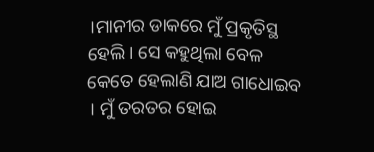।ମାନୀର ଡାକରେ ମୁଁ ପ୍ରକୃତିସ୍ଥ ହେଲି। ସେ କହୁଥିଲା ବେଳ କେତେ ହେଲାଣି ଯାଅ ଗାଧୋଇବ । ମୁଁ ତରତର ହୋଇ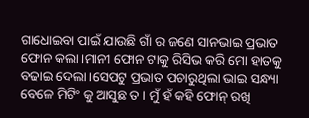ଗାଧୋଇବା ପାଇଁ ଯାଉଛି ଗାଁ ର ଜଣେ ସାନଭାଇ ପ୍ରଭାତ ଫୋନ କଲା।ମାନୀ ଫୋନ ଟାକୁ ରିସିଭ କରି ମୋ ହାତକୁ ବଢାଇ ଦେଲା।ସେପଟୁ ପ୍ରଭାତ ପଚାରୁଥିଲା ଭାଇ ସନ୍ଧ୍ୟା ବେଳେ ମିଟିଂ କୁ ଆସୁଛ ତ । ମୁଁ ହଁ କହି ଫୋନ୍ ରଖି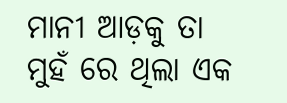ମାନୀ ଆଡ଼କୁ ତା ମୁହଁ ରେ ଥିଲା ଏକ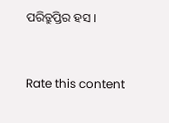ପରିତ୍ରୁପ୍ତିର ହସ ।


Rate this content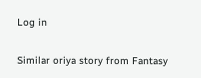Log in

Similar oriya story from Fantasy